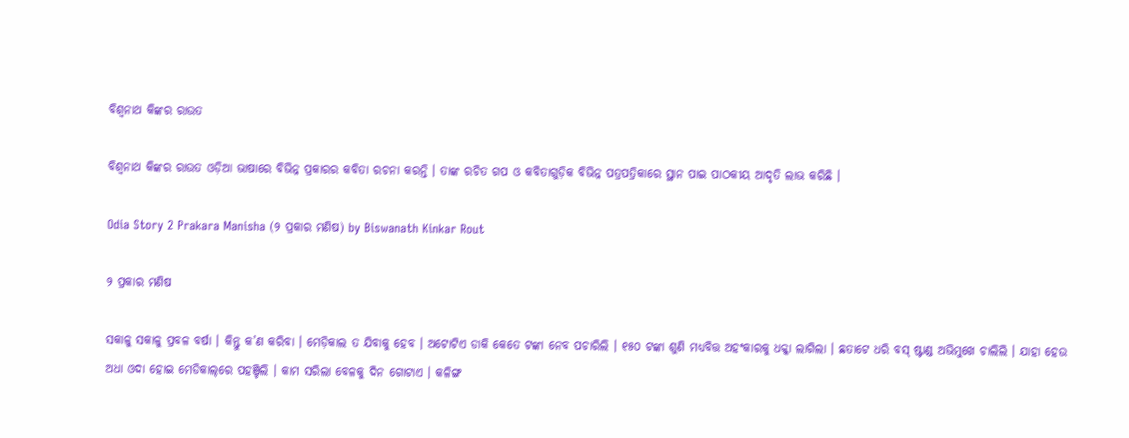ବିଶ୍ୱନାଥ କିଙ୍କର ରାଉତ

ବିଶ୍ୱନାଥ କିଙ୍କର ରାଉତ ଓଡ଼ିଆ ଭାଷାରେ ବିଭିନ୍ନ ପ୍ରକାରର କବିତା ରଚନା କରନ୍ତି । ତାଙ୍କ ରଚିତ ଗପ ଓ କବିତାଗୁଡ଼ିକ ବିଭିନ୍ନ ପତ୍ରପତ୍ରିକାରେ ସ୍ଥାନ ପାଇ ପାଠକୀୟ ଆଦୃତି ଲାଭ କରିଛି ।

Odia Story 2 Prakara Manisha (୨ ପ୍ରକାର ମଣିଷ) by Biswanath Kinkar Rout

୨ ପ୍ରକାର ମଣିଷ

ସକାଳୁ ସକାଳୁ ପ୍ରବଳ ବର୍ଷା । କିନ୍ତୁ କ’ଣ କରିବା । ମେଡ଼ିକାଲ ତ ଯିବାକୁ ହେବ । ଅଟୋଟିଏ ଡାକି କେତେ ଟଙ୍କା ନେବ ପଚାରିଲି । ୧୫୦ ଟଙ୍କା ଶୁଣି ମଧ୍ୟବିତ୍ତ ଅହଂକାରକୁ ଧକ୍କା ଲାଗିଲା । ଛତାଟେ ଧରି ବସ୍ ଷ୍ଟାଣ୍ଡ ଅଭିମୁଖେ ଚାଲିଲି । ଯାହା ହେଉ ଅଧା ଓଦା ହୋଇ ମେଡିକାଲ୍‌ରେ ପହଞ୍ଚିଲି । କାମ ସରିଲା ବେଳକୁ ଦିନ ଗୋଟାଏ । କଳିଙ୍ଗ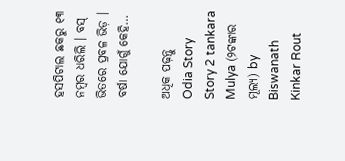ହସପିଟାଲ ଛକରୁ ୧୩ ନମ୍ବର ଧରିଲି । ବସ୍ ଭିତରେ ପ୍ରବଳ ଭିଡ଼ । ବର୍ଷା ଯୋଗୁଁ କେହି…

ଅଧିକ ପଢ଼ନ୍ତୁ
Odia Story Story 2 tankara Mulya (୨ଟଙ୍କାର ମୂଲ୍ୟ) by Biswanath Kinkar Rout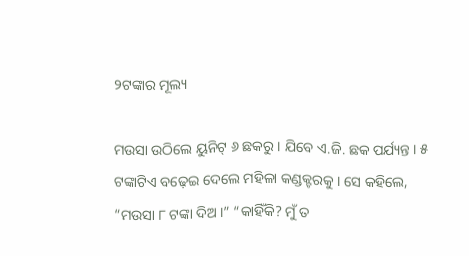୨ଟଙ୍କାର ମୂଲ୍ୟ

ମଉସା ଉଠିଲେ ୟୁନିଟ୍ ୬ ଛକରୁ । ଯିବେ ଏ.ଜି. ଛକ ପର୍ଯ୍ୟନ୍ତ । ୫ ଟଙ୍କାଟିଏ ବଢ଼େଇ ଦେଲେ ମହିଳା କଣ୍ଡକ୍ଟରକୁ । ସେ କହିଲେ, “ମଉସା ୮ ଟଙ୍କା ଦିଅ ।” “କାହିଁକି? ମୁଁ ତ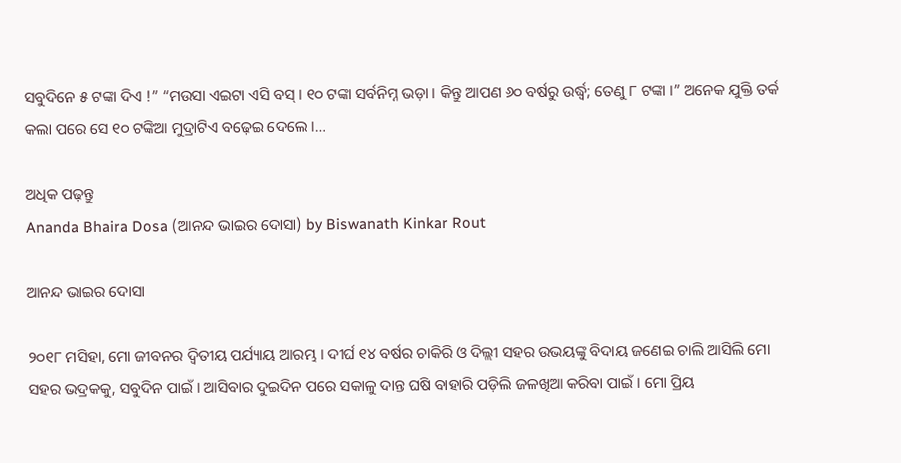ସବୁଦିନେ ୫ ଟଙ୍କା ଦିଏ !” “ମଉସା ଏଇଟା ଏସି ବସ୍ । ୧୦‌ ଟଙ୍କା ସର୍ବନିମ୍ନ ଭଡ଼ା । କିନ୍ତୁ ଆପଣ ୬୦ ବର୍ଷରୁ ଉର୍ଦ୍ଧ୍ୱ; ତେଣୁ ୮ ଟଙ୍କା ।” ଅନେକ ଯୁକ୍ତି ତର୍କ କଲା ପରେ ସେ ୧୦ ଟଙ୍କିଆ ମୁଦ୍ରାଟିଏ ବଢ଼େଇ ଦେଲେ ।…

ଅଧିକ ପଢ଼ନ୍ତୁ
Ananda Bhaira Dosa (ଆନନ୍ଦ ଭାଇର ଦୋସା) by Biswanath Kinkar Rout

ଆନନ୍ଦ ଭାଇର ଦୋସା

୨୦୧୮ ମସିହା, ମୋ ଜୀବନର ଦ୍ୱିତୀୟ ପର୍ଯ୍ୟାୟ ଆରମ୍ଭ । ଦୀର୍ଘ ୧୪ ବର୍ଷର ଚାକିରି ଓ ଦିଲ୍ଲୀ ସହର ଉଭୟଙ୍କୁ ବିଦାୟ ଜଣେଇ ଚାଲି ଆସିଲି ମୋ ସହର ଭଦ୍ରକକୁ, ସବୁଦିନ ପାଇଁ । ଆସିବାର ଦୁଇଦିନ ପରେ ସକାଳୁ ଦାନ୍ତ ଘଷି ବାହାରି ପଡ଼ିଲି ଜଳଖିଆ କରିବା ପାଇଁ । ମୋ ପ୍ରିୟ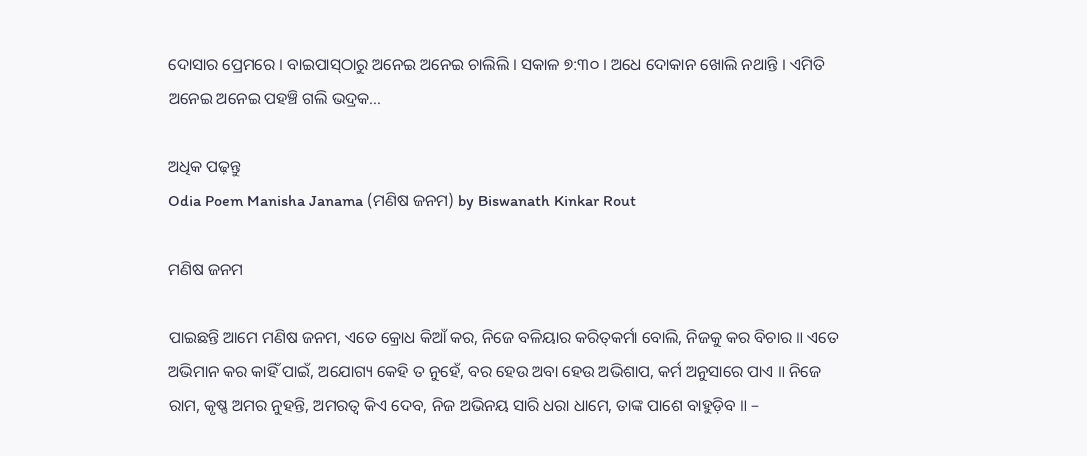ଦୋସାର ପ୍ରେମରେ । ବାଇପାସ୍‌ଠାରୁ ଅନେଇ ଅନେଇ ଚାଲିଲି । ସକାଳ ୭:୩୦ । ଅଧେ ଦୋକାନ ଖୋଲି ନଥାନ୍ତି । ଏମିତି ଅନେଇ ଅନେଇ ପହଞ୍ଚି ଗଲି ଭଦ୍ରକ…

ଅଧିକ ପଢ଼ନ୍ତୁ
Odia Poem Manisha Janama (ମଣିଷ ଜନମ) by Biswanath Kinkar Rout

ମଣିଷ ଜନମ

ପାଇଛନ୍ତି ଆମେ ମଣିଷ ଜନମ, ଏତେ କ୍ରୋଧ କିଆଁ କର, ନିଜେ ବଳିୟାର କରିତ୍‌କର୍ମା ବୋଲି, ନିଜକୁ କର ବିଚାର ॥ ଏତେ ଅଭିମାନ କର କାହିଁ ପାଇଁ, ଅଯୋଗ୍ୟ କେହି ତ ନୁହେଁ, ବର ହେଉ ଅବା ହେଉ ଅଭିଶାପ, କର୍ମ ଅନୁସାରେ ପାଏ ॥ ନିଜେ ରାମ, କୃଷ୍ଣ ଅମର ନୁହନ୍ତି, ଅମରତ୍ୱ କିଏ ଦେବ, ନିଜ ଅଭିନୟ ସାରି ଧରା ଧାମେ, ତାଙ୍କ ପାଶେ ବାହୁଡ଼ିବ ॥ –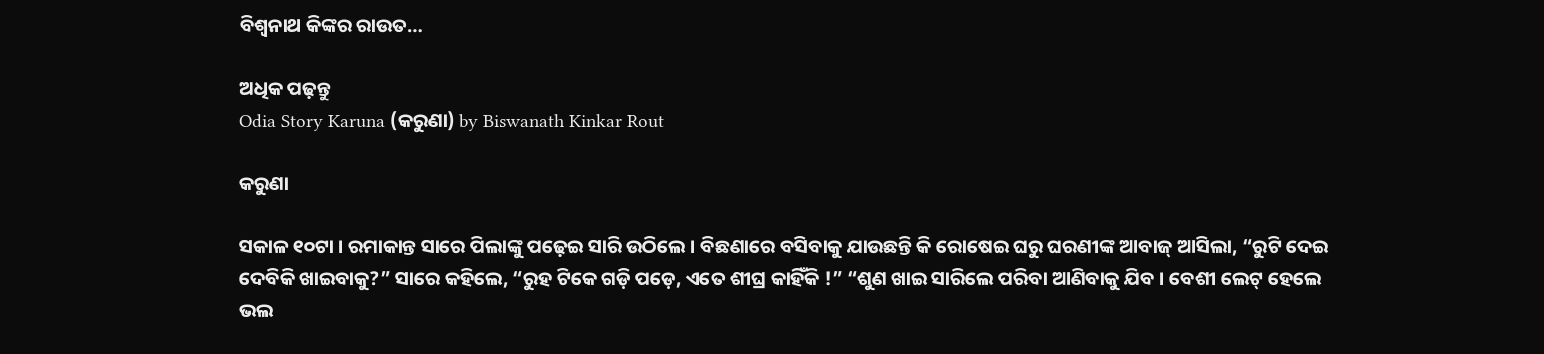ବିଶ୍ୱନାଥ କିଙ୍କର ରାଉତ…

ଅଧିକ ପଢ଼ନ୍ତୁ
Odia Story Karuna (କରୁଣା) by Biswanath Kinkar Rout

କରୁଣା

ସକାଳ ୧୦ଟା । ରମାକାନ୍ତ ସାରେ ପିଲାଙ୍କୁ ପଢ଼େଇ ସାରି ଉଠିଲେ । ବିଛଣାରେ ବସିବାକୁ ଯାଉଛନ୍ତି କି ରୋଷେଇ ଘରୁ ଘରଣୀଙ୍କ ଆବାଜ୍ ଆସିଲା, “ରୁଟି ଦେଇ ଦେବିକି ଖାଇବାକୁ?” ସାରେ କହିଲେ, “ରୁହ ଟିକେ ଗଡ଼ି ପଡ଼େ, ଏତେ ଶୀଘ୍ର କାହିଁକି !” “ଶୁଣ ଖାଇ ସାରିଲେ ପରିବା ଆଣିବାକୁ ଯିବ । ବେଶୀ ଲେଟ୍ ହେଲେ ଭଲ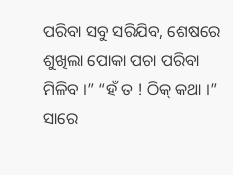ପରିବା ସବୁ ସରିଯିବ, ଶେଷରେ ଶୁଖିଲା ପୋକା ପଚା ପରିବା ମିଳିବ ।” “ହଁ ତ ! ଠିକ୍ କଥା ।” ସାରେ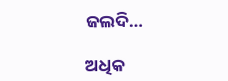ଜଲଦି…

ଅଧିକ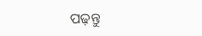ପଢ଼ନ୍ତୁ